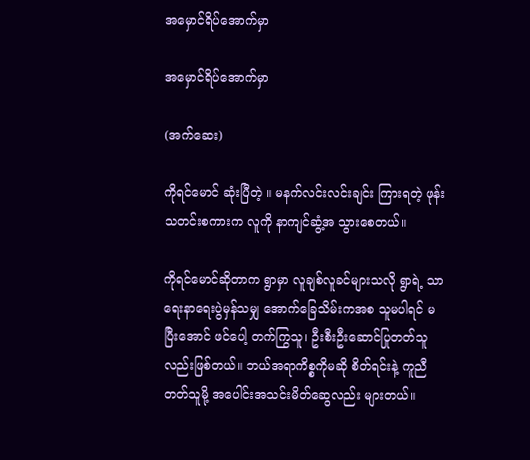အမှောင်ရိပ်အောက်မှာ

အမှောင်ရိပ်အောက်မှာ

(အက်ဆေး)

ကိုရင်မောင် ဆုံးပြီတဲ့ ။ မနက်လင်းလင်းချင်း ကြားရတဲ့ ဖုန်းသတင်းစကားက လူကို နာကျင်ဆွံ့အ သွားစေတယ်။

ကိုရင်မောင်ဆိုတာက ရွာမှာ လူချစ်လူခင်များသလို ရွာရဲ့ သာရေးနာရေးပွဲမှန်သမျှ အောက်ခြေသိမ်းကအစ သူမပါရင် မပြီးအောင် ဖင်ပေါ့ တက်ကြွသူ၊ ဦးစီးဦးဆောင်ပြုတတ်သူလည်းဖြစ်တယ်။ ဘယ်အရာကိစ္စကိုမဆို စိတ်ရင်းနဲ့ ကူညီတတ်သူမို့ အပေါင်းအသင်းမိတ်ဆွေလည်း များတယ်။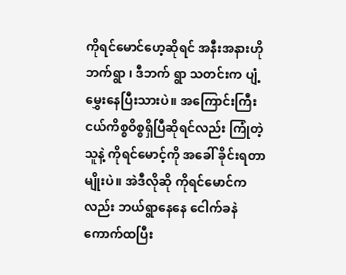ကိုရင်မောင်ဟေ့ဆိုရင် အနီးအနားဟိုဘက်ရွာ ၊ ဒီဘက် ရွာ သတင်းက ပျံ့မွှေးနေပြီးသားပဲ။ အကြောင်းကြီးငယ်ကိစ္စဝိစ္စရှိပြီဆိုရင်လည်း ကြုံတဲ့သူနဲ့ ကိုရင်မောင့်ကို အခေါ် ခိုင်းရတာမျိုးပဲ။ အဲဒီလိုဆို ကိုရင်မောင်ကလည်း ဘယ်ရွာနေနေ ငေါက်ခနဲကောက်ထပြီး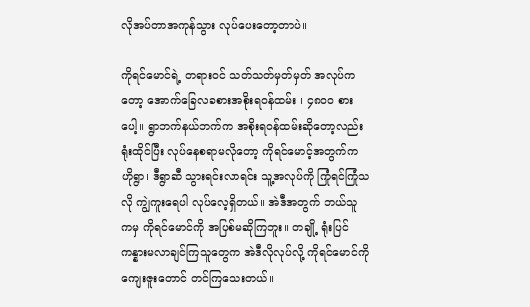လိုအပ်တာအကုန်သွား လုပ်ပေးတော့တာပဲ။

ကိုရင်မောင်ရဲ့ တရားဝင် သတ်သတ်မှတ်မှတ် အလုပ်ကတော့ အောက်ခြေလခစားအစိုးရဝန်ထမ်း ၊ ၄၈၀၀ စားပေါ့။ ရွာဘက်နယ်ဘက်က အစိုးရဝန်ထမ်းဆိုတော့လည်း ရုံးထိုင်ပြီး လုပ်နေစရာမလိုတော့ ကိုရင်မောင့်အတွက်က ဟိုရွာ၊ ဒီရွာဆီ သွားရင်းလာရင်း သူ့အလုပ်ကို ကြုံရင်ကြုံသလို ကျွဲကူးရေပါ လုပ်လေ့ရှိတယ်။ အဲဒီအတွက် ဘယ်သူ ကမှ ကိုရင်မောင်ကို အပြစ်မဆိုကြဘူး။ တချို့ ရုံးပြင်ကန္နားမလာချင်ကြသူတွေက အဲဒီလိုလုပ်လို့ ကိုရင်မောင်ကို ကျေးဇူးတောင် တင်ကြသေးတယ်။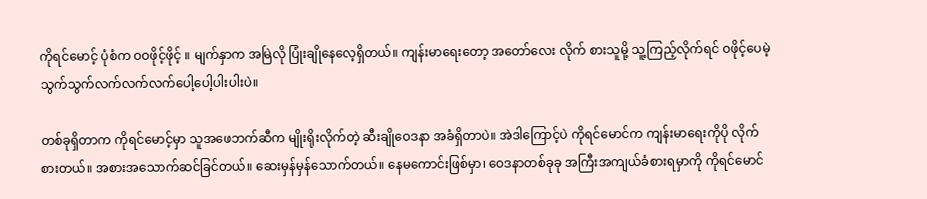ကိုရင်မောင့် ပုံစံက ဝဝဖိုင့်ဖိုင့် ။ မျက်နှာက အမြဲလို ပြုံးချိုနေလေ့ရှိတယ်။ ကျန်းမာရေးတော့ အတော်လေး လိုက် စားသူမို့ သူ့ကြည့်လိုက်ရင် ဝဖိုင့်ပေမဲ့ သွက်သွက်လက်လက်လက်ပေါ့ပေါ့ပါးပါးပဲ။

တစ်ခုရှိတာက ကိုရင်မောင့်မှာ သူအဖေဘက်ဆီက မျိုးရိုးလိုက်တဲ့ ဆီးချိုဝေဒနာ အခံရှိတာပဲ။ အဲဒါကြောင့်ပဲ ကိုရင်မောင်က ကျန်းမာရေးကိုပို လိုက်စားတယ်။ အစားအသောက်ဆင်ခြင်တယ်။ ဆေးမှန်မှန်သောက်တယ်။ နေမကောင်းဖြစ်မှာ၊ ဝေဒနာတစ်ခုခု အကြီးအကျယ်ခံစားရမှာကို ကိုရင်မောင်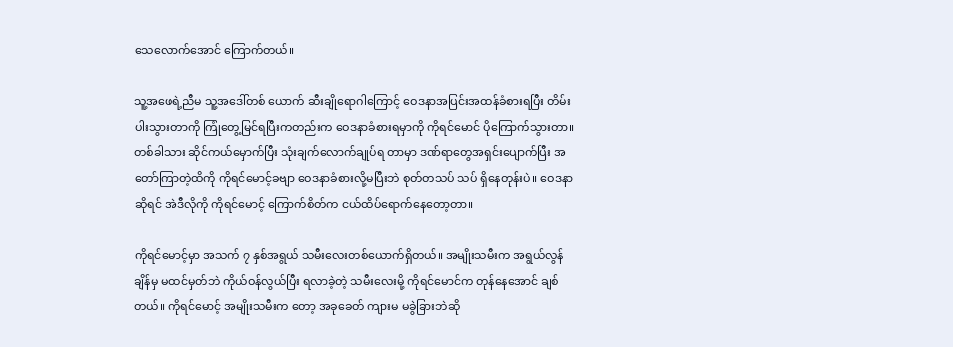သေလောက်အောင် ကြောက်တယ်။

သူ့အဖေရဲ့ညီမ သူ့အဒေါ်တစ် ယောက် ဆီးချိုရောဂါကြောင့် ဝေဒနာအပြင်းအထန်ခံစားရပြီး တိမ်းပါးသွားတာကို ကြုံတွေ့မြင်ရပြီးကတည်းက ဝေဒနာခံစားရမှာကို ကိုရင်မောင် ပိုကြောက်သွားတာ။ တစ်ခါသား ဆိုင်ကယ်မှောက်ပြီး သုံးချက်လောက်ချုပ်ရ တာမှာ ဒဏ်ရာတွေအရှင်းပျောက်ပြီး အတော်ကြာတဲ့ထိကို ကိုရင်မောင့်ခဗျာ ဝေဒနာခံစားလို့မပြီးဘဲ စုတ်တသပ် သပ် ရှိနေတုန်းပဲ။ ဝေဒနာဆိုရင် အဲဒီလိုကို ကိုရင်မောင့် ကြောက်စိတ်က ငယ်ထိပ်ရောက်နေတော့တာ။

ကိုရင်မောင့်မှာ အသက် ၇ နှစ်အရွယ် သမီးလေးတစ်ယောက်ရှိတယ်။ အမျိုးသမီးက အရွယ်လွန်ချိန်မှ မထင်မှတ်ဘဲ ကိုယ်ဝန်လွယ်ပြီး ရလာခဲ့တဲ့ သမီးလေးမို့ ကိုရင်မောင်က တုန်နေအောင် ချစ်တယ်။ ကိုရင်မောင့် အမျိုးသမီးက တော့ အခုခေတ် ကျားမ မခွဲခြားဘဲဆို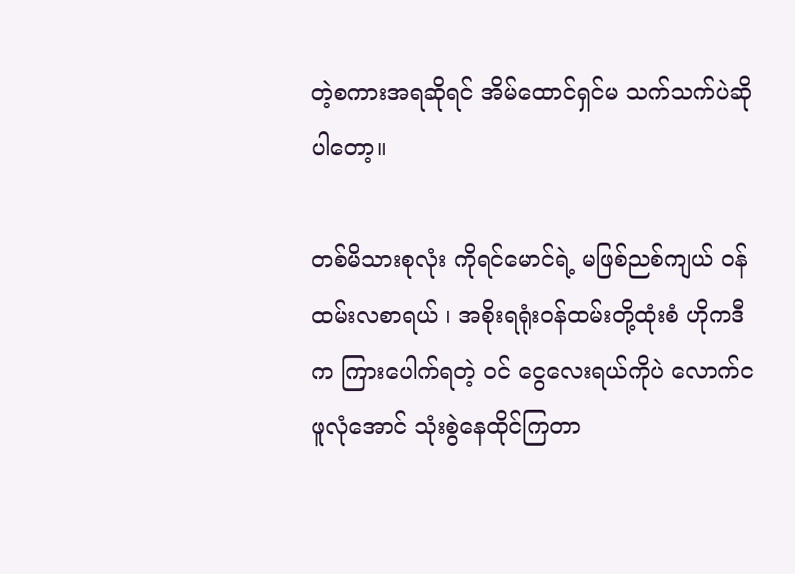တဲ့စကားအရဆိုရင် အိမ်ထောင်ရှင်မ သက်သက်ပဲဆိုပါတော့။

တစ်မိသားစုလုံး ကိုရင်မောင်ရဲ့ မဖြစ်ညစ်ကျယ် ဝန်ထမ်းလစာရယ် ၊ အစိုးရရုံးဝန်ထမ်းတို့ထုံးစံ ဟိုကဒီက ကြားပေါက်ရတဲ့ ဝင် ငွေလေးရယ်ကိုပဲ လောက်ငဖူလုံအောင် သုံးစွဲနေထိုင်ကြတာ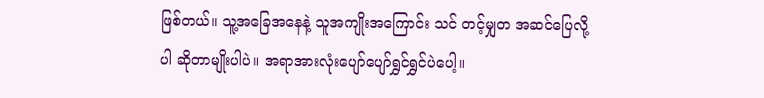ဖြစ်တယ်။ သူ့အခြေအနေနဲ့ သူအကျိုးအကြောင်း သင် တင့်မျှတ အဆင်ပြေလို့ပါ ဆိုတာမျိုးပါပဲ။ အရာအားလုံးပျော်ပျော်ရွှင်ရွှင်ပဲပေါ့။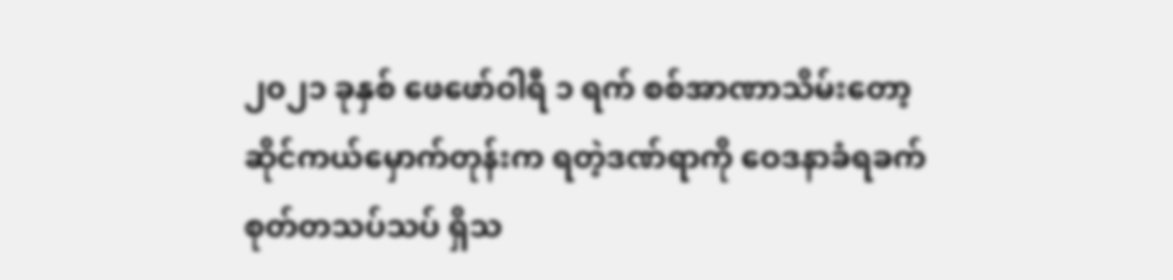၂၀၂၁ ခုနှစ် ဖေဖော်ဝါရီ ၁ ရက် စစ်အာဏာသိမ်းတော့ ဆိုင်ကယ်မှောက်တုန်းက ရတဲ့ဒဏ်ရာကို ဝေဒနာခံရခက် စုတ်တသပ်သပ် ရှိသ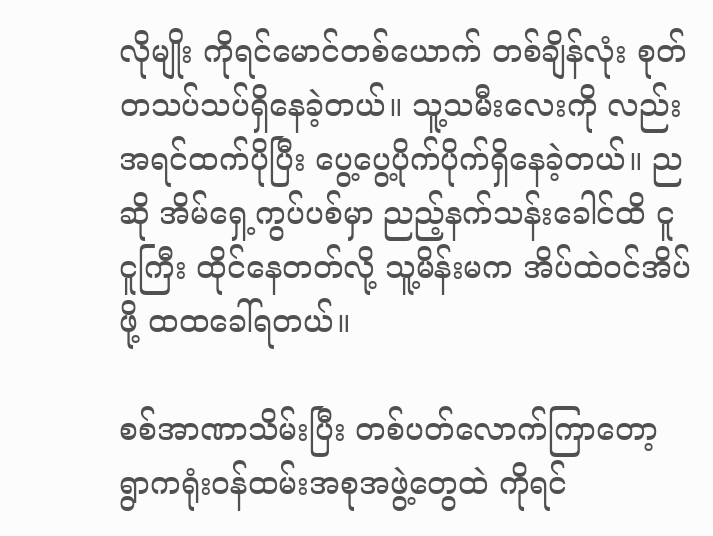လိုမျိုး ကိုရင်မောင်တစ်ယောက် တစ်ချိန်လုံး စုတ်တသပ်သပ်ရှိနေခဲ့တယ်။ သူ့သမီးလေးကို လည်း အရင်ထက်ပိုပြီး ပွေ့ပွေ့ပိုက်ပိုက်ရှိနေခဲ့တယ်။ ညဆို အိမ်ရှေ့ကွပ်ပစ်မှာ ညည့်နက်သန်းခေါင်ထိ ငူငူကြီး ထိုင်နေတတ်လို့ သူ့မိန်းမက အိပ်ထဲဝင်အိပ်ဖို့ ထထခေါ်ရတယ်။

စစ်အာဏာသိမ်းပြီး တစ်ပတ်လောက်ကြာတော့ ရွာကရုံးဝန်ထမ်းအစုအဖွဲ့တွေထဲ ကိုရင်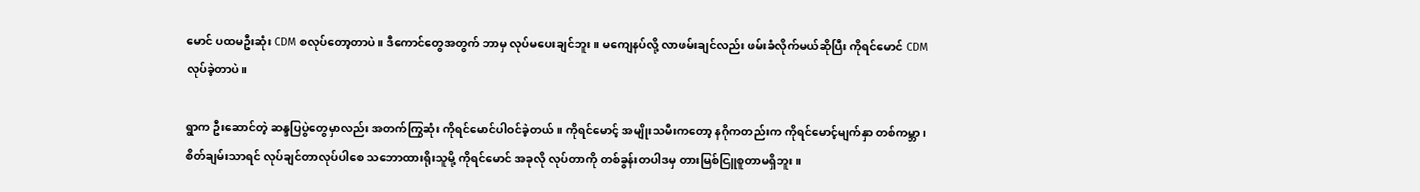မောင် ပထမဦးဆုံး CDM စလုပ်တော့တာပဲ။ ဒီကောင်တွေအတွက် ဘာမှ လုပ်မပေးချင်ဘူး။ မကျေနပ်လို့ လာဖမ်းချင်လည်း ဖမ်းခံလိုက်မယ်ဆိုပြီး ကိုရင်မောင် CDM လုပ်ခဲ့တာပဲ။

ရွာက ဦးဆောင်တဲ့ ဆန္ဒပြပွဲတွေမှာလည်း အတက်ကြွဆုံး ကိုရင်မောင်ပါဝင်ခဲ့တယ်။ ကိုရင်မောင့် အမျိုးသမီးကတော့ နဂိုကတည်းက ကိုရင်မောင့်မျက်နှာ တစ်ကမ္ဘာ ၊ စိတ်ချမ်းသာရင် လုပ်ချင်တာလုပ်ပါစေ သဘောထားရိုးသူမို့ ကိုရင်မောင် အခုလို လုပ်တာကို တစ်ခွန်းတပါဒမှ တားမြစ်ငြူစူတာမရှိဘူး။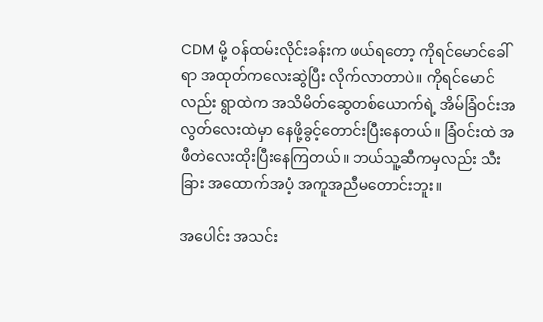CDM မို့ ဝန်ထမ်းလိုင်းခန်းက ဖယ်ရတော့ ကိုရင်မောင်ခေါ်ရာ အထုတ်ကလေးဆွဲပြီး လိုက်လာတာပဲ။ ကိုရင်မောင်လည်း ရွာထဲက အသိမိတ်ဆွေတစ်ယောက်ရဲ့ အိမ်ခြံဝင်းအလွတ်လေးထဲမှာ နေဖို့ခွင့်တောင်းပြီးနေတယ်။ ခြံဝင်းထဲ အဖီတဲလေးထိုးပြီးနေကြတယ်။ ဘယ်သူ့ဆီကမှလည်း သီးခြား အထောက်အပံ့ အကူအညီမတောင်းဘူး။

အပေါင်း အသင်း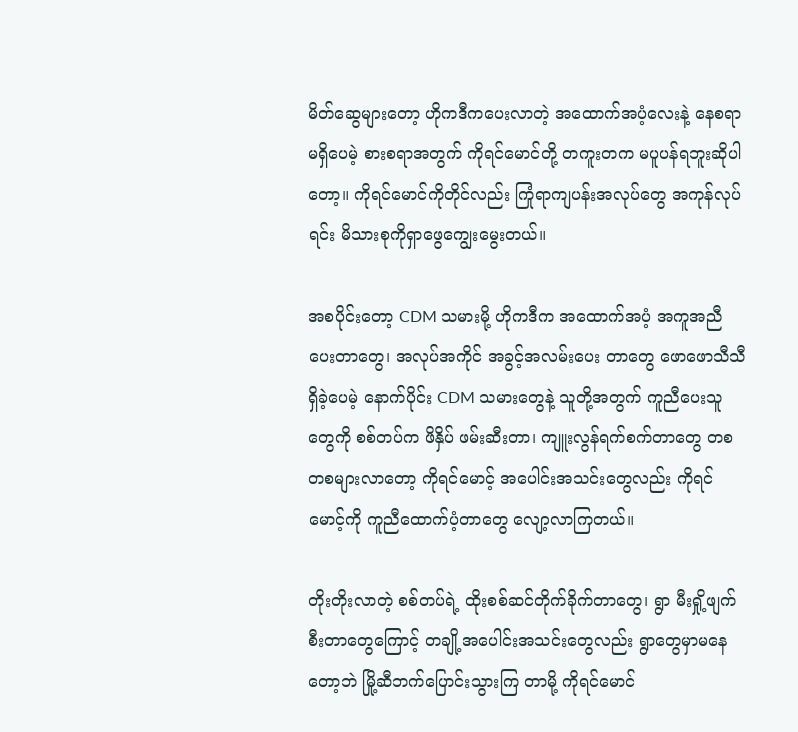မိတ်ဆွေများတော့ ဟိုကဒီကပေးလာတဲ့ အထောက်အပံ့လေးနဲ့ နေစရာမရှိပေမဲ့ စားစရာအတွက် ကိုရင်မောင်တို့ တကူးတက မပူပန်ရဘူးဆိုပါတော့။ ကိုရင်မောင်ကိုတိုင်လည်း ကြုံရာကျပန်းအလုပ်တွေ အကုန်လုပ် ရင်း မိသားစုကိုရှာဖွေကျွေးမွေးတယ်။

အစပိုင်းတော့ CDM သမားမို့ ဟိုကဒီက အထောက်အပံ့ အကူအညီပေးတာတွေ၊ အလုပ်အကိုင် အခွင့်အလမ်းပေး တာတွေ ဖောဖောသီသီရှိခဲ့ပေမဲ့ နောက်ပိုင်း CDM သမားတွေနဲ့ သူတို့အတွက် ကူညီပေးသူတွေကို စစ်တပ်က ဖိနှိပ် ဖမ်းဆီးတာ၊ ကျူးလွန်ရက်စက်တာတွေ တစတစများလာတော့ ကိုရင်မောင့် အပေါင်းအသင်းတွေလည်း ကိုရင်မောင့်ကို ကူညီထောက်ပံ့တာတွေ လျော့လာကြတယ်။

တိုးတိုးလာတဲ့ စစ်တပ်ရဲ့ ထိုးစစ်ဆင်တိုက်ခိုက်တာတွေ၊ ရွာ မီးရှို့ဖျက်စီးတာတွေကြောင့် တချို့အပေါင်းအသင်းတွေလည်း ရွာတွေမှာမနေတော့ဘဲ မြို့ဆီဘက်ပြောင်းသွားကြ တာမို့ ကိုရင်မောင်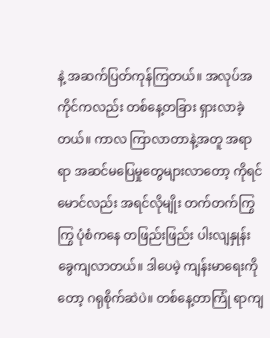နဲ့ အဆက်ပြတ်ကုန်ကြတယ်။ အလုပ်အကိုင်ကလည်း တစ်နေ့တခြား ရှားလာခဲ့တယ်။ ကာလ ကြာလာတာနဲ့အတူ အရာရာ အဆင်မပြေမှုတွေများလာတော့ ကိုရင်မောင်လည်း အရင်လိုမျိုး တက်တက်ကြွကြွ ပုံစံကနေ တဖြည်းဖြည်း ပါးလျနှုန်းခွေကျလာတယ်။ ဒါပေမဲ့ ကျန်းမာရေးကိုတော့ ဂရုစိုက်ဆဲပဲ။ တစ်နေ့တာကြုံ ရာကျ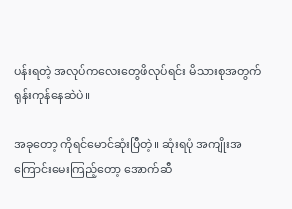ပန်းရတဲ့ အလုပ်ကလေးတွေဖိလုပ်ရင်း မိသားစုအတွက် ရုန်းကုန်နေဆဲပဲ။

အခုတော့ ကိုရင်မောင်ဆုံးပြီတဲ့။ ဆုံးရပုံ အကျိုးအကြောင်းမေးကြည့်တော့ အောက်ဆီ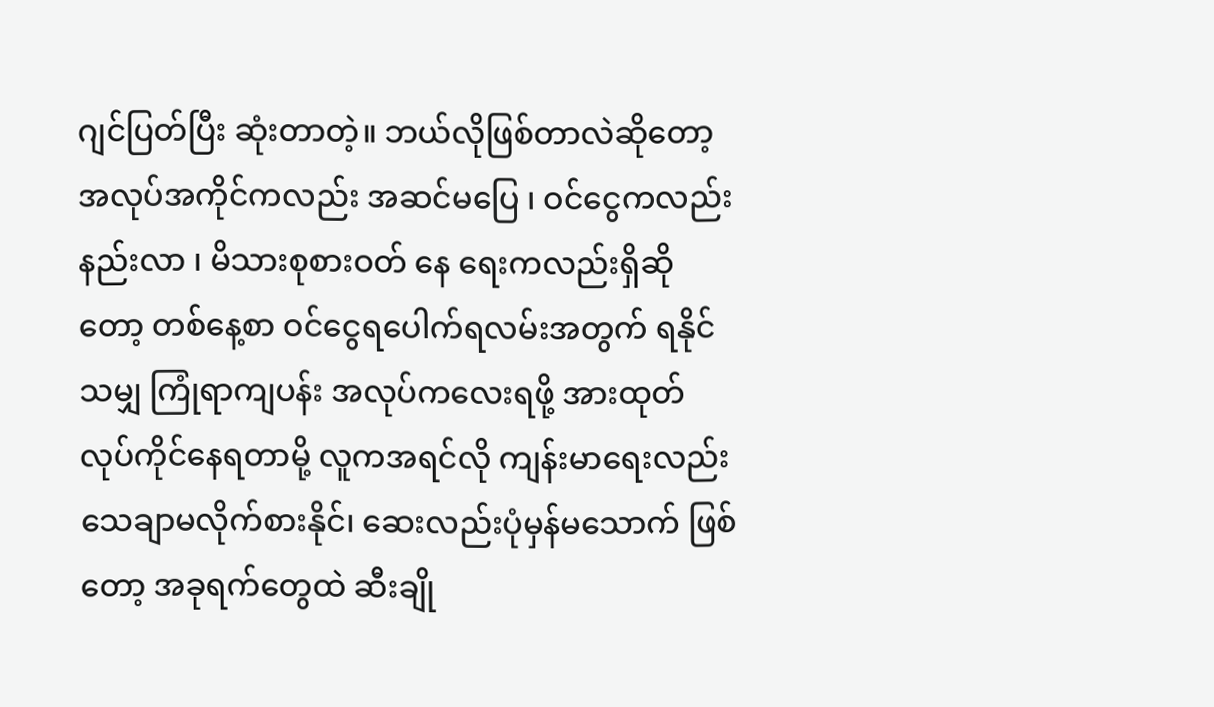ဂျင်ပြတ်ပြီး ဆုံးတာတဲ့။ ဘယ်လိုဖြစ်တာလဲဆိုတော့ အလုပ်အကိုင်ကလည်း အဆင်မပြေ ၊ ဝင်ငွေကလည်းနည်းလာ ၊ မိသားစုစားဝတ် နေ ရေးကလည်းရှိဆိုတော့ တစ်နေ့စာ ဝင်ငွေရပေါက်ရလမ်းအတွက် ရနိုင်သမျှ ကြုံရာကျပန်း အလုပ်ကလေးရဖို့ အားထုတ်လုပ်ကိုင်နေရတာမို့ လူကအရင်လို ကျန်းမာရေးလည်း သေချာမလိုက်စားနိုင်၊ ဆေးလည်းပုံမှန်မသောက် ဖြစ်တော့ အခုရက်တွေထဲ ဆီးချို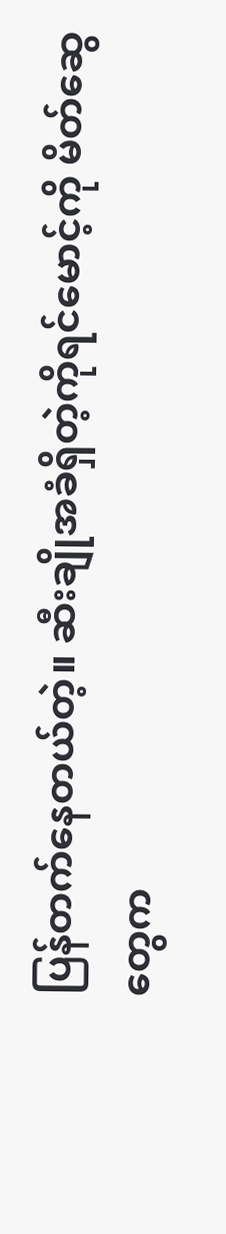ပြန်တက်နေတယ်တဲ့။ ဆီးချိုအခံရှိတဲ့ကိုရင်မောင့်ကို မိတ်ဆွေတွေက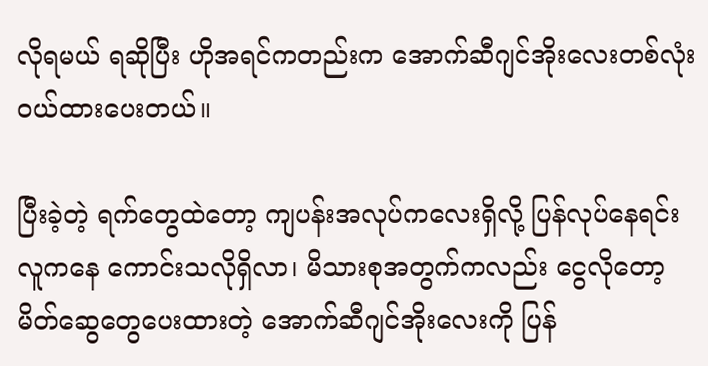လိုရမယ် ရဆိုပြီး ဟိုအရင်ကတည်းက အောက်ဆီဂျင်အိုးလေးတစ်လုံးဝယ်ထားပေးတယ်။

ပြီးခဲ့တဲ့ ရက်တွေထဲတော့ ကျပန်းအလုပ်ကလေးရှိလို့ ပြန်လုပ်နေရင်း လူကနေ ကောင်းသလိုရှိလာ၊ မိသားစုအတွက်ကလည်း ငွေလိုတော့ မိတ်ဆွေတွေပေးထားတဲ့ အောက်ဆီဂျင်အိုးလေးကို ပြန်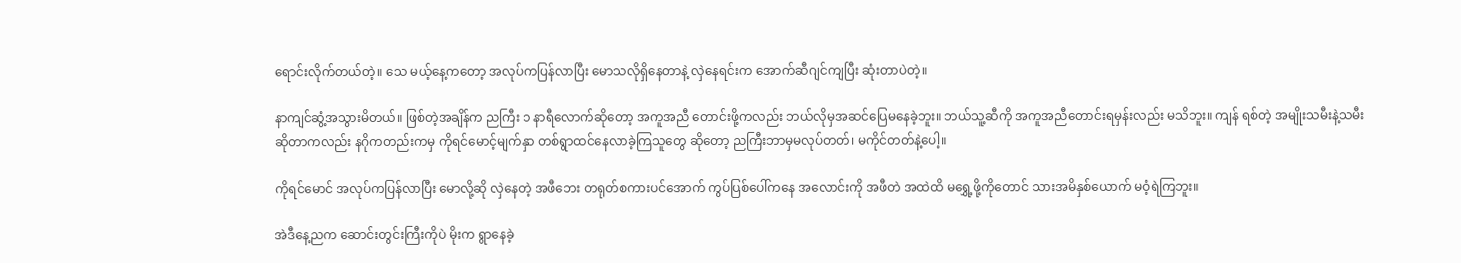ရောင်းလိုက်တယ်တဲ့။ သေ မယ့်နေ့ကတော့ အလုပ်ကပြန်လာပြီး မောသလိုရှိနေတာနဲ့ လှဲနေရင်းက အောက်ဆီဂျင်ကျပြီး ဆုံးတာပဲတဲ့။

နာကျင်ဆွံ့အသွားမိတယ်။ ဖြစ်တဲ့အချိန်က ညကြီး ၁ နာရီလောက်ဆိုတော့ အကူအညီ တောင်းဖို့ကလည်း ဘယ်လိုမှအဆင်ပြေမနေခဲ့ဘူး။ ဘယ်သူ့ဆီကို အကူအညီတောင်းရမှန်းလည်း မသိဘူး။ ကျန် ရစ်တဲ့ အမျိုးသမီးနဲ့သမီးဆိုတာကလည်း နဂိုကတည်းကမှ ကိုရင်မောင့်မျက်နှာ တစ်ရွာထင်နေလာခဲ့ကြသူတွေ ဆိုတော့ ညကြီးဘာမှမလုပ်တတ်၊ မကိုင်တတ်နဲ့ပေါ့။

ကိုရင်မောင် အလုပ်ကပြန်လာပြီး မောလို့ဆို လှဲနေတဲ့ အဖီဘေး တရုတ်စကားပင်အောက် ကွပ်ပြစ်ပေါ်ကနေ အလောင်းကို အဖီတဲ အထဲထိ မရွှေ့ဖို့ကိုတောင် သားအမိနှစ်ယောက် မဝံ့ရဲကြဘူး။

အဲဒီနေ့ညက ဆောင်းတွင်းကြီးကိုပဲ မိုးက ရွာနေခဲ့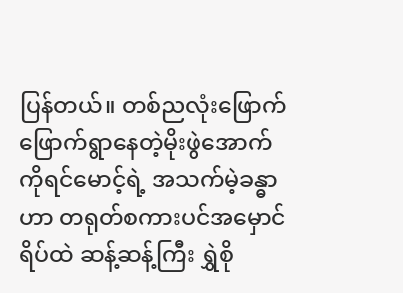ပြန်တယ်။ တစ်ညလုံးဖြောက်ဖြောက်ရွာနေတဲ့မိုးဖွဲအောက် ကိုရင်မောင့်ရဲ့ အသက်မဲ့ခန္ဓာဟာ တရုတ်စကားပင်အမှောင်ရိပ်ထဲ ဆန့်ဆန့်ကြီး ရွှဲစို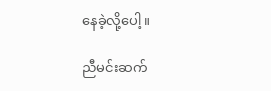နေခဲ့လို့ပေါ့။

ညီမင်းဆက်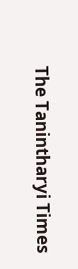The Tanintharyi Times